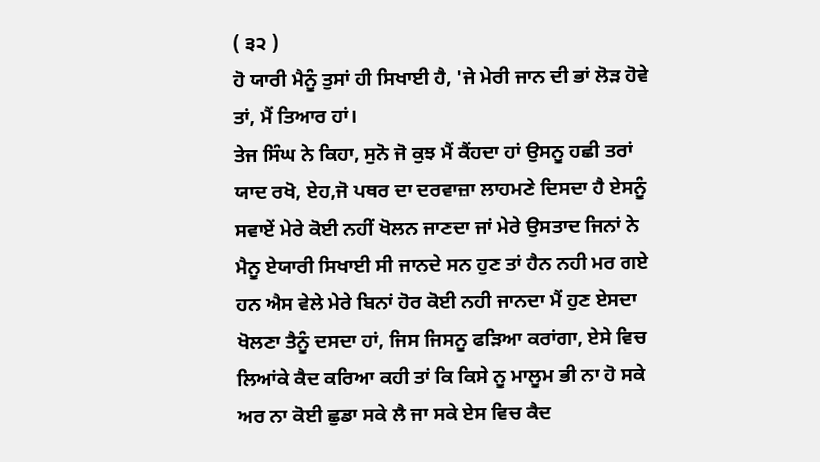( ੩੨ )
ਹੋ ਯਾਰੀ ਮੈਨੂੰ ਤੁਸਾਂ ਹੀ ਸਿਖਾਈ ਹੈ, 'ਜੇ ਮੇਰੀ ਜਾਨ ਦੀ ਭਾਂ ਲੋੜ ਹੋਵੇ ਤਾਂ, ਮੈਂ ਤਿਆਰ ਹਾਂ।
ਤੇਜ ਸਿੰਘ ਨੇ ਕਿਹਾ, ਸੁਨੋ ਜੋ ਕੁਝ ਮੈਂ ਕੈਂਹਦਾ ਹਾਂ ਉਸਨੂ ਹਛੀ ਤਰਾਂ ਯਾਦ ਰਖੋ, ਏਹ,ਜੋ ਪਥਰ ਦਾ ਦਰਵਾਜ਼ਾ ਲਾਹਮਣੇ ਦਿਸਦਾ ਹੈ ਏਸਨੂੰ ਸਵਾਏਂ ਮੇਰੇ ਕੋਈ ਨਹੀਂ ਖੋਲਨ ਜਾਣਦਾ ਜਾਂ ਮੇਰੇ ਉਸਤਾਦ ਜਿਨਾਂ ਨੇ ਮੈਨੂ ਏਯਾਰੀ ਸਿਖਾਈ ਸੀ ਜਾਨਦੇ ਸਨ ਹੁਣ ਤਾਂ ਹੈਨ ਨਹੀ ਮਰ ਗਏ ਹਨ ਐਸ ਵੇਲੇ ਮੇਰੇ ਬਿਨਾਂ ਹੋਰ ਕੋਈ ਨਹੀ ਜਾਨਦਾ ਮੈਂ ਹੁਣ ਏਸਦਾ ਖੋਲਣਾ ਤੈਨੂੰ ਦਸਦਾ ਹਾਂ, ਜਿਸ ਜਿਸਨੂ ਫੜਿਆ ਕਰਾਂਗਾ, ਏਸੇ ਵਿਚ ਲਿਆਂਕੇ ਕੈਦ ਕਰਿਆ ਕਹੀ ਤਾਂ ਕਿ ਕਿਸੇ ਨੂ ਮਾਲੂਮ ਭੀ ਨਾ ਹੋ ਸਕੇ ਅਰ ਨਾ ਕੋਈ ਛੁਡਾ ਸਕੇ ਲੈ ਜਾ ਸਕੇ ਏਸ ਵਿਚ ਕੈਦ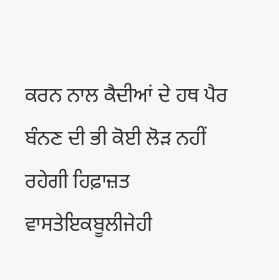ਕਰਨ ਨਾਲ ਕੈਦੀਆਂ ਦੇ ਹਥ ਪੈਰ ਬੰਨਣ ਦੀ ਭੀ ਕੋਈ ਲੋੜ ਨਹੀਂ ਰਹੇਗੀ ਹਿਫ਼ਾਜ਼ਤ ਵਾਸਤੇਇਕਬੂਲੀਜੇਹੀ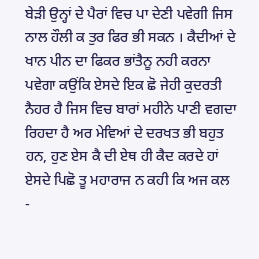ਬੇੜੀ ਉਨ੍ਹਾਂ ਦੇ ਪੈਰਾਂ ਵਿਚ ਪਾ ਦੇਣੀ ਪਵੇਗੀ ਜਿਸ ਨਾਲ ਹੌਲੀ ਕ ਤੁਰ ਫਿਰ ਭੀ ਸਕਨ । ਕੈਦੀਆਂ ਦੇ ਖਾਨ ਪੀਨ ਦਾ ਫਿਕਰ ਭਾਂਤੈਨੂ ਨਹੀ ਕਰਨਾ ਪਵੇਗਾ ਕਉਂਕਿ ਏਸਦੇ ਇਕ ਛੋ ਜੇਹੀ ਕੁਦਰਤੀ ਨੈਹਰ ਹੈ ਜਿਸ ਵਿਚ ਬਾਰਾਂ ਮਹੀਨੇ ਪਾਣੀ ਵਗਦਾ ਰਿਹਦਾ ਹੈ ਅਰ ਮੇਵਿਆਂ ਦੇ ਦਰਖਤ ਭੀ ਬਹੁਤ ਹਨ, ਹੁਣ ਏਸ ਕੈ ਦੀ ਏਥ ਹੀ ਕੈਦ ਕਰਦੇ ਹਾਂ ਏਸਦੇ ਪਿਛੋ ਤੂ ਮਹਾਰਾਜ ਨ ਕਹੀ ਕਿ ਅਜ ਕਲ -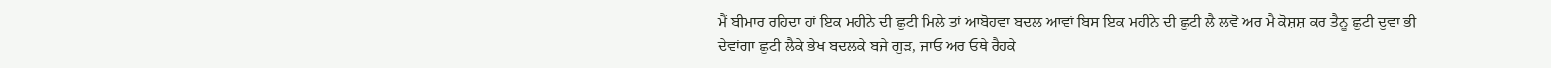ਮੈਂ ਬੀਮਾਰ ਰਹਿਦਾ ਹਾਂ ਇਕ ਮਹੀਨੇ ਦੀ ਛੁਟੀ ਮਿਲੇ ਤਾਂ ਆਬੋਹਵਾ ਬਦਲ ਆਵਾਂ ਬਿਸ ਇਕ ਮਹੀਨੇ ਦੀ ਛੁਟੀ ਲੈ ਲਵੋ ਅਰ ਮੈ ਕੋਸ਼ਸ਼ ਕਰ ਤੈਨੂ ਛੁਟੀ ਦੁਵਾ ਭੀ ਦੇਵਾਂਗਾ ਛੁਟੀ ਲੈਕੇ ਭੇਖ ਬਦਲਕੇ ਬਜੇ ਗੁੜ, ਜਾਓ ਅਰ ਓਥੇ ਰੈਹਕੇ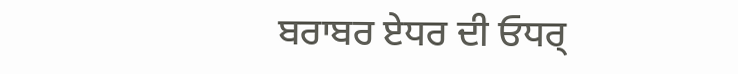ਬਰਾਬਰ ਏਧਰ ਦੀ ਓਧਰ੍